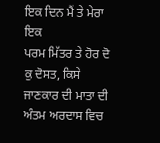ਇਕ ਦਿਨ ਮੈਂ ਤੇ ਮੇਰਾ ਇਕ
ਪਰਮ ਮਿੱਤਰ ਤੇ ਹੋਰ ਦੋ ਕੁ ਦੋਸਤ, ਕਿਸੇ ਜਾਣਕਾਰ ਦੀ ਮਾਤਾ ਦੀ ਅੰਤਮ ਅਰਦਾਸ ਵਿਚ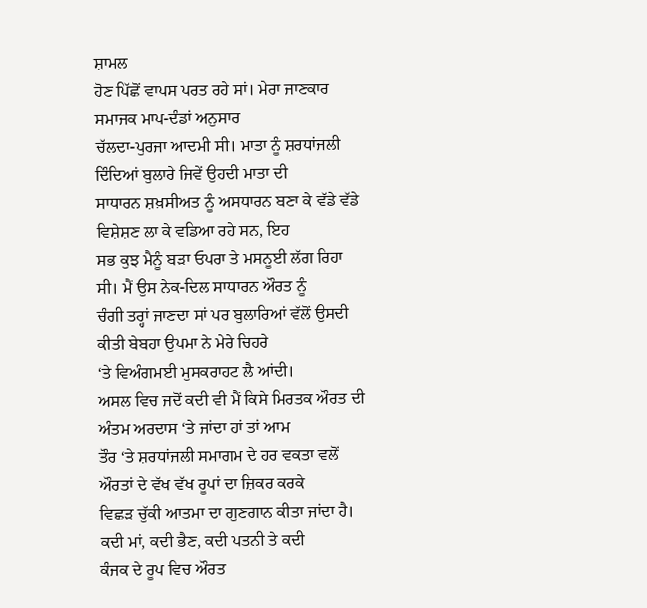ਸ਼ਾਮਲ
ਹੋਣ ਪਿੱਛੋਂ ਵਾਪਸ ਪਰਤ ਰਹੇ ਸਾਂ। ਮੇਰਾ ਜਾਣਕਾਰ ਸਮਾਜਕ ਮਾਪ-ਦੰਡਾਂ ਅਨੁਸਾਰ
ਚੱਲਦਾ-ਪੁਰਜਾ ਆਦਮੀ ਸੀ। ਮਾਤਾ ਨੂੰ ਸ਼ਰਧਾਂਜਲੀ ਦਿੰਦਿਆਂ ਬੁਲਾਰੇ ਜਿਵੇਂ ਉਹਦੀ ਮਾਤਾ ਦੀ
ਸਾਧਾਰਨ ਸ਼ਖ਼ਸੀਅਤ ਨੂੰ ਅਸਧਾਰਨ ਬਣਾ ਕੇ ਵੱਡੇ ਵੱਡੇ ਵਿਸ਼ੇਸ਼ਣ ਲਾ ਕੇ ਵਡਿਆ ਰਹੇ ਸਨ, ਇਹ
ਸਭ ਕੁਝ ਮੈਨੂੰ ਬੜਾ ਓਪਰਾ ਤੇ ਮਸਨੂਈ ਲੱਗ ਰਿਹਾ ਸੀ। ਮੈਂ ਉਸ ਨੇਕ-ਦਿਲ ਸਾਧਾਰਨ ਔਰਤ ਨੂੰ
ਚੰਗੀ ਤਰ੍ਹਾਂ ਜਾਣਦਾ ਸਾਂ ਪਰ ਬੁਲਾਰਿਆਂ ਵੱਲੋਂ ਉਸਦੀ ਕੀਤੀ ਬੇਬਹਾ ਉਪਮਾ ਨੇ ਮੇਰੇ ਚਿਹਰੇ
‘ਤੇ ਵਿਅੰਗਮਈ ਮੁਸਕਰਾਹਟ ਲੈ ਆਂਦੀ।
ਅਸਲ ਵਿਚ ਜਦੋਂ ਕਦੀ ਵੀ ਮੈਂ ਕਿਸੇ ਮਿਰਤਕ ਔਰਤ ਦੀ ਅੰਤਮ ਅਰਦਾਸ ‘ਤੇ ਜਾਂਦਾ ਹਾਂ ਤਾਂ ਆਮ
ਤੌਰ ‘ਤੇ ਸ਼ਰਧਾਂਜਲੀ ਸਮਾਗਮ ਦੇ ਹਰ ਵਕਤਾ ਵਲੋਂ ਔਰਤਾਂ ਦੇ ਵੱਖ ਵੱਖ ਰੂਪਾਂ ਦਾ ਜ਼ਿਕਰ ਕਰਕੇ
ਵਿਛੜ ਚੁੱਕੀ ਆਤਮਾ ਦਾ ਗੁਣਗਾਨ ਕੀਤਾ ਜਾਂਦਾ ਹੈ। ਕਦੀ ਮਾਂ, ਕਦੀ ਭੈਣ, ਕਦੀ ਪਤਨੀ ਤੇ ਕਦੀ
ਕੰਜਕ ਦੇ ਰੂਪ ਵਿਚ ਔਰਤ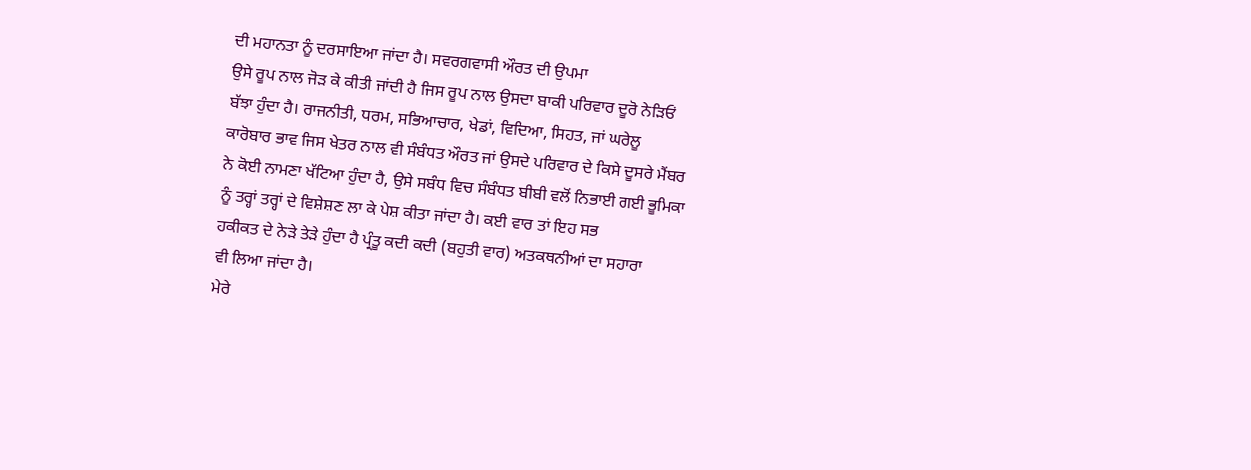ਦੀ ਮਹਾਨਤਾ ਨੂੰ ਦਰਸਾਇਆ ਜਾਂਦਾ ਹੈ। ਸਵਰਗਵਾਸੀ ਔਰਤ ਦੀ ਉਪਮਾ
ਉਸੇ ਰੂਪ ਨਾਲ ਜੋੜ ਕੇ ਕੀਤੀ ਜਾਂਦੀ ਹੈ ਜਿਸ ਰੂਪ ਨਾਲ ਉਸਦਾ ਬਾਕੀ ਪਰਿਵਾਰ ਦੂਰੋ ਨੇੜਿਓਂ
ਬੱਝਾ ਹੁੰਦਾ ਹੈ। ਰਾਜਨੀਤੀ, ਧਰਮ, ਸਭਿਆਚਾਰ, ਖੇਡਾਂ, ਵਿਦਿਆ, ਸਿਹਤ, ਜਾਂ ਘਰੇਲੂ
ਕਾਰੋਬਾਰ ਭਾਵ ਜਿਸ ਖੇਤਰ ਨਾਲ ਵੀ ਸੰਬੰਧਤ ਔਰਤ ਜਾਂ ਉਸਦੇ ਪਰਿਵਾਰ ਦੇ ਕਿਸੇ ਦੂਸਰੇ ਮੈਂਬਰ
ਨੇ ਕੋਈ ਨਾਮਣਾ ਖੱਟਿਆ ਹੁੰਦਾ ਹੈ, ਉਸੇ ਸਬੰਧ ਵਿਚ ਸੰਬੰਧਤ ਬੀਬੀ ਵਲੋਂ ਨਿਭਾਈ ਗਈ ਭੂਮਿਕਾ
ਨੂੰ ਤਰ੍ਹਾਂ ਤਰ੍ਹਾਂ ਦੇ ਵਿਸ਼ੇਸ਼ਣ ਲਾ ਕੇ ਪੇਸ਼ ਕੀਤਾ ਜਾਂਦਾ ਹੈ। ਕਈ ਵਾਰ ਤਾਂ ਇਹ ਸਭ
ਹਕੀਕਤ ਦੇ ਨੇੜੇ ਤੇੜੇ ਹੁੰਦਾ ਹੈ ਪ੍ਰੰਤੂ ਕਦੀ ਕਦੀ (ਬਹੁਤੀ ਵਾਰ) ਅਤਕਥਨੀਆਂ ਦਾ ਸਹਾਰਾ
ਵੀ ਲਿਆ ਜਾਂਦਾ ਹੈ।
ਮੇਰੇ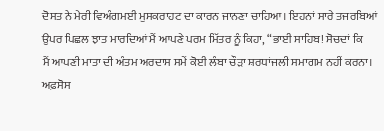ਦੋਸਤ ਨੇ ਮੇਰੀ ਵਿਅੰਗਮਈ ਮੁਸਕਰਾਹਟ ਦਾ ਕਾਰਨ ਜਾਨਣਾ ਚਾਹਿਆ। ਇਹਨਾਂ ਸਾਰੇ ਤਜਰਬਿਆਂ
ਉਪਰ ਪਿਛਲ ਝਾਤ ਮਾਰਦਿਆਂ ਮੈਂ ਆਪਣੇ ਪਰਮ ਮਿੱਤਰ ਨੂੰ ਕਿਹਾ, “ਭਾਈ ਸਾਹਿਬ! ਸੋਚਦਾਂ ਕਿ
ਮੈਂ ਆਪਣੀ ਮਾਤਾ ਦੀ ਅੰਤਮ ਅਰਦਾਸ ਸਮੇਂ ਕੋਈ ਲੰਬਾ ਚੌੜਾ ਸ਼ਰਧਾਂਜਲੀ ਸਮਾਗਮ ਨਹੀਂ ਕਰਨਾ।
ਅਫ਼ਸੋਸ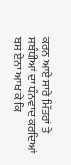ਕਰਨ ਆਏ ਸਾਰੇ ਮਿੱਤਰਾਂ ਤੇ ਸਬੰਧੀਆਂ ਦਾ ਧੰਨਵਾਦ ਕਰਦਿਆਂ ਬਸ ਏਨਾ ਆਖ ਕੇ ਕਿ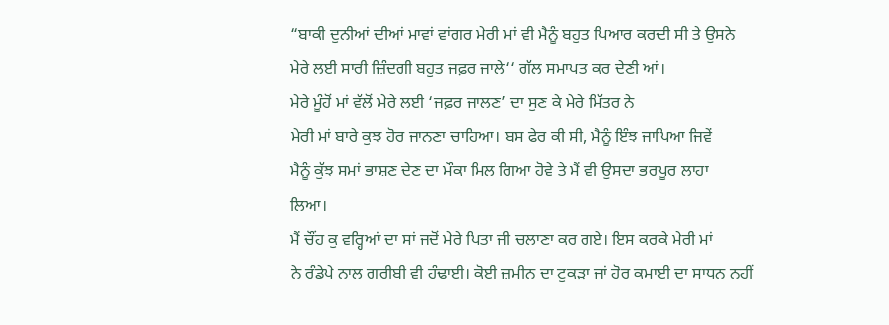“ਬਾਕੀ ਦੁਨੀਆਂ ਦੀਆਂ ਮਾਵਾਂ ਵਾਂਗਰ ਮੇਰੀ ਮਾਂ ਵੀ ਮੈਨੂੰ ਬਹੁਤ ਪਿਆਰ ਕਰਦੀ ਸੀ ਤੇ ਉਸਨੇ
ਮੇਰੇ ਲਈ ਸਾਰੀ ਜ਼ਿੰਦਗੀ ਬਹੁਤ ਜਫ਼ਰ ਜਾਲੇ‘‘ ਗੱਲ ਸਮਾਪਤ ਕਰ ਦੇਣੀ ਆਂ।
ਮੇਰੇ ਮੂੰਹੋਂ ਮਾਂ ਵੱਲੋਂ ਮੇਰੇ ਲਈ ‘ਜਫ਼ਰ ਜਾਲਣ’ ਦਾ ਸੁਣ ਕੇ ਮੇਰੇ ਮਿੱਤਰ ਨੇ
ਮੇਰੀ ਮਾਂ ਬਾਰੇ ਕੁਝ ਹੋਰ ਜਾਨਣਾ ਚਾਹਿਆ। ਬਸ ਫੇਰ ਕੀ ਸੀ, ਮੈਨੂੰ ਇੰਝ ਜਾਪਿਆ ਜਿਵੇਂ
ਮੈਨੂੰ ਕੁੱਝ ਸਮਾਂ ਭਾਸ਼ਣ ਦੇਣ ਦਾ ਮੌਕਾ ਮਿਲ ਗਿਆ ਹੋਵੇ ਤੇ ਮੈਂ ਵੀ ਉਸਦਾ ਭਰਪੂਰ ਲਾਹਾ
ਲਿਆ।
ਮੈਂ ਚੌਂਹ ਕੁ ਵਰ੍ਹਿਆਂ ਦਾ ਸਾਂ ਜਦੋਂ ਮੇਰੇ ਪਿਤਾ ਜੀ ਚਲਾਣਾ ਕਰ ਗਏ। ਇਸ ਕਰਕੇ ਮੇਰੀ ਮਾਂ
ਨੇ ਰੰਡੇਪੇ ਨਾਲ ਗਰੀਬੀ ਵੀ ਹੰਢਾਈ। ਕੋਈ ਜ਼ਮੀਨ ਦਾ ਟੁਕੜਾ ਜਾਂ ਹੋਰ ਕਮਾਈ ਦਾ ਸਾਧਨ ਨਹੀਂ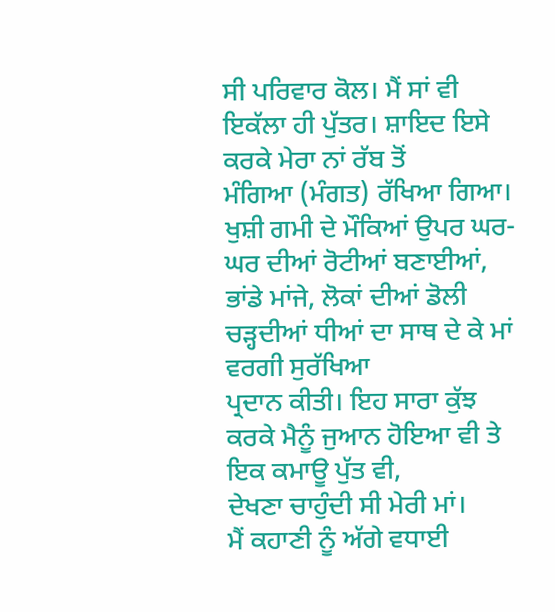ਸੀ ਪਰਿਵਾਰ ਕੋਲ। ਮੈਂ ਸਾਂ ਵੀ ਇਕੱਲਾ ਹੀ ਪੁੱਤਰ। ਸ਼ਾਇਦ ਇਸੇ ਕਰਕੇ ਮੇਰਾ ਨਾਂ ਰੱਬ ਤੋਂ
ਮੰਗਿਆ (ਮੰਗਤ) ਰੱਖਿਆ ਗਿਆ। ਖੁਸ਼ੀ ਗਮੀ ਦੇ ਮੌਕਿਆਂ ਉਪਰ ਘਰ-ਘਰ ਦੀਆਂ ਰੋਟੀਆਂ ਬਣਾਈਆਂ,
ਭਾਂਡੇ ਮਾਂਜੇ, ਲੋਕਾਂ ਦੀਆਂ ਡੋਲੀ ਚੜ੍ਹਦੀਆਂ ਧੀਆਂ ਦਾ ਸਾਥ ਦੇ ਕੇ ਮਾਂ ਵਰਗੀ ਸੁਰੱਖਿਆ
ਪ੍ਰਦਾਨ ਕੀਤੀ। ਇਹ ਸਾਰਾ ਕੁੱਝ ਕਰਕੇ ਮੈਨੂੰ ਜੁਆਨ ਹੋਇਆ ਵੀ ਤੇ ਇਕ ਕਮਾਊ ਪੁੱਤ ਵੀ,
ਦੇਖਣਾ ਚਾਹੁੰਦੀ ਸੀ ਮੇਰੀ ਮਾਂ।
ਮੈਂ ਕਹਾਣੀ ਨੂੰ ਅੱਗੇ ਵਧਾਈ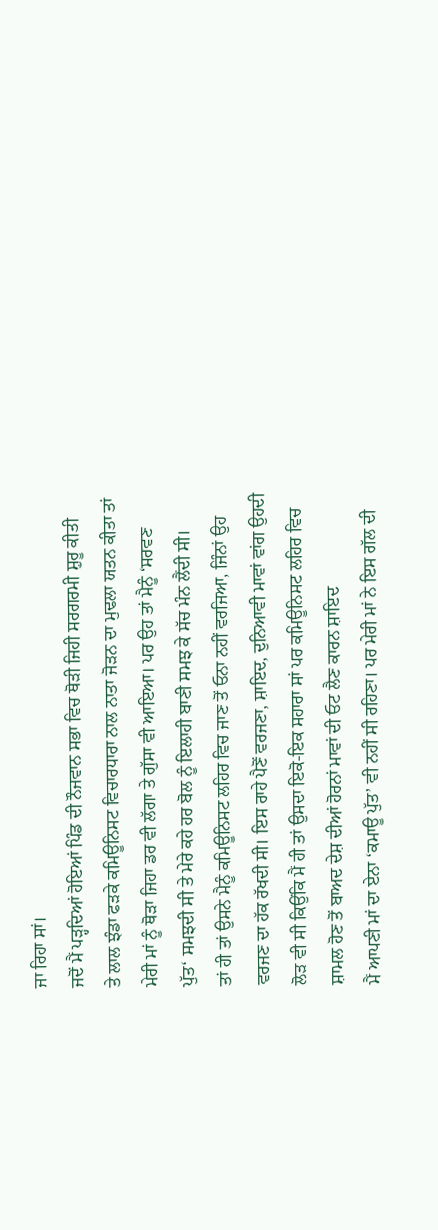ਜਾ ਰਿਹਾ ਸਾਂ।
ਜਦੋਂ ਮੈਂ ਪੜ੍ਹਦਿਆਂ ਹੋਇਆਂ ਪਿੰਡ ਦੀ ਨੌਜਵਾਨ ਸਭਾ ਵਿਚ ਥੋੜੀ ਜਿਹੀ ਸਰਗਰਮੀ ਸ਼ੁਰੂ ਕੀਤੀ
ਤੇ ਲਾਲ ਝੰਡਾ ਫੜਕੇ ਕਮਿਊਨਿਸਟ ਵਿਚਾਰਧਾਰਾ ਨਾਲ ਨਾਤਾ ਜੋੜਨ ਦਾ ਮੁਢਲਾ ਯਤਨ ਕੀਤਾ ਤਾਂ
ਮੇਰੀ ਮਾਂ ਨੂੰ ਥੋੜਾ ਜਿਹਾ ਡਰ ਵੀ ਲੱਗਾ ਤੇ ਗੁੱਸਾ ਵੀ ਆਇਆ। ਪਰ ਉਹ ਤਾਂ ਮੈਨੂੰ ‘ਸਰਵਣ
ਪੁੱਤ‘ ਸਮਝਦੀ ਸੀ ਤੇ ਮੇਰੇ ਕਹੇ ਹਰ ਬੋਲ ਨੂੰ ਇਲਾਹੀ ਬਾਣੀ ਸਮਝ ਕੇ ਸੱਚ ਮੰਨ ਲੈਂਦੀ ਸੀ।
ਤਾਂ ਹੀ ਤਾਂ ਉਸਨੇ ਮੈਨੂੰ ਕਮਿਊਨਿਸਟ ਲਹਿਰ ਵਿਚ ਜਾਣ ਤੋਂ ਓਨਾ ਨਹੀਂ ਵਰਜਿਆ, ਜਿੰਨਾਂ ਉਹ
ਵਰਜਣ ਦਾ ਹੱਕ ਰੱਖਦੀ ਸੀ। ਇਸ ਰਾਹੇ ਪੈਣੋਂ ਵਰਜਣਾ, ਸ਼ਾਇਦ, ਦੁਨਿਆਵੀ ਮਾਵਾਂ ਵਾਂਗ ਉਹਦੀ
ਲੋੜ ਵੀ ਸੀ ਕਿਉਂਕਿ ਮੈਂ ਹੀ ਤਾਂ ਉਸਦਾ ਇਕੋ-ਇਕ ਸਹਾਰਾ ਸਾਂ ਪਰ ਕਮਿਊਨਿਸਟ ਲਹਿਰ ਵਿਚ
ਸ਼ਾਮਲ ਹੋਣ ਤੋਂ ਬਾਅਦ ਦੇਸ਼ ਦੀਆਂ ਹੋਰਨਾਂ ਮਾਵਾਂ ਦੀ ਓਟ ਲੈਣ ਕਾਰਨ ਸ਼ਾਇਦ
ਮੈਂ ਆਪਣੀ ਮਾਂ ਦਾ ਏਨਾ ‘ਕਮਾਊ ਪੁੱਤ’ ਵੀ ਨਹੀਂ ਸੀ ਰਹਿਣਾ। ਪਰ ਮੇਰੀ ਮਾਂ ਨੇ ਇਸ ਗੱਲ ਦੀ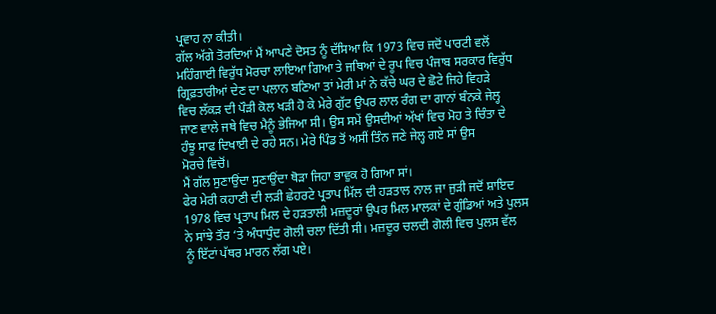ਪ੍ਰਵਾਹ ਨਾ ਕੀਤੀ।
ਗੱਲ ਅੱਗੇ ਤੋਰਦਿਆਂ ਮੈਂ ਆਪਣੇ ਦੋਸਤ ਨੂੰ ਦੱਸਿਆ ਕਿ 1973 ਵਿਚ ਜਦੋਂ ਪਾਰਟੀ ਵਲੋਂ
ਮਹਿੰਗਾਈ ਵਿਰੁੱਧ ਮੋਰਚਾ ਲਾਇਆ ਗਿਆ ਤੇ ਜਥਿਆਂ ਦੇ ਰੂਪ ਵਿਚ ਪੰਜਾਬ ਸਰਕਾਰ ਵਿਰੁੱਧ
ਗ੍ਰਿਫ਼ਤਾਰੀਆਂ ਦੇਣ ਦਾ ਪਲਾਨ ਬਣਿਆ ਤਾਂ ਮੇਰੀ ਮਾਂ ਨੇ ਕੱਚੇ ਘਰ ਦੇ ਛੋਟੇ ਜਿਹੇ ਵਿਹੜੇ
ਵਿਚ ਲੱਕੜ ਦੀ ਪੌੜੀ ਕੋਲ ਖੜੀ ਹੋ ਕੇ ਮੇਰੇ ਗੁੱਟ ਉਪਰ ਲਾਲ ਰੰਗ ਦਾ ਗਾਨਾਂ ਬੰਨਕੇ ਜੇਲ੍ਹ
ਜਾਣ ਵਾਲੇ ਜਥੇ ਵਿਚ ਮੈਨੂੰ ਭੇਜਿਆ ਸੀ। ਉਸ ਸਮੇਂ ਉਸਦੀਆਂ ਅੱਖਾਂ ਵਿਚ ਮੋਹ ਤੇ ਚਿੰਤਾ ਦੇ
ਹੰਝੂ ਸਾਫ ਦਿਖਾਈ ਦੇ ਰਹੇ ਸਨ। ਮੇਰੇ ਪਿੰਡ ਤੋਂ ਅਸੀਂ ਤਿੰਨ ਜਣੇ ਜੇਲ੍ਹ ਗਏ ਸਾਂ ਉਸ
ਮੋਰਚੇ ਵਿਚੋਂ।
ਮੈਂ ਗੱਲ ਸੁਣਾਉਂਦਾ ਸੁਣਾਉਂਦਾ ਥੋੜਾ ਜਿਹਾ ਭਾਵੁਕ ਹੋ ਗਿਆ ਸਾਂ।
ਫੇਰ ਮੇਰੀ ਕਹਾਣੀ ਦੀ ਲੜੀ ਛੇਹਰਟੇ ਪ੍ਰਤਾਪ ਮਿੱਲ ਦੀ ਹੜਤਾਲ ਨਾਲ ਜਾ ਜੁੜੀ ਜਦੋਂ ਸ਼ਾਇਦ
1978 ਵਿਚ ਪ੍ਰਤਾਪ ਮਿਲ ਦੇ ਹੜਤਾਲੀ ਮਜ਼ਦੂਰਾਂ ਉਪਰ ਮਿਲ ਮਾਲਕਾਂ ਦੇ ਗੁੰਡਿਆਂ ਅਤੇ ਪੁਲਸ
ਨੇ ਸਾਂਝੇ ਤੌਰ ‘ਤੇ ਅੰਧਾਧੁੰਦ ਗੋਲੀ ਚਲਾ ਦਿੱਤੀ ਸੀ। ਮਜ਼ਦੂਰ ਚਲਦੀ ਗੋਲੀ ਵਿਚ ਪੁਲਸ ਵੱਲ
ਨੂੰ ਇੱਟਾਂ ਪੱਥਰ ਮਾਰਨ ਲੱਗ ਪਏ।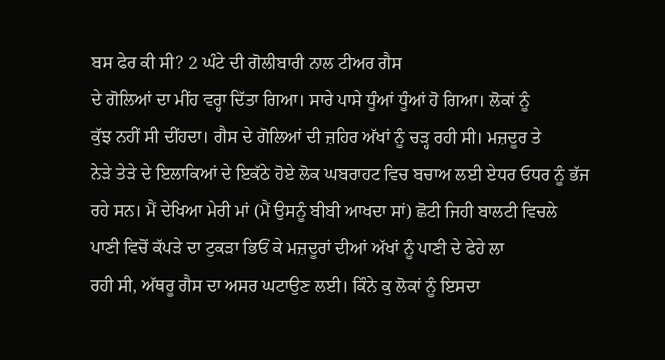ਬਸ ਫੇਰ ਕੀ ਸੀ? 2 ਘੰਟੇ ਦੀ ਗੋਲੀਬਾਰੀ ਨਾਲ ਟੀਅਰ ਗੈਸ
ਦੇ ਗੋਲਿਆਂ ਦਾ ਮੀਂਹ ਵਰ੍ਹਾ ਦਿੱਤਾ ਗਿਆ। ਸਾਰੇ ਪਾਸੇ ਧੂੰਆਂ ਧੂੰਆਂ ਹੋ ਗਿਆ। ਲੋਕਾਂ ਨੂੰ
ਕੁੱਝ ਨਹੀਂ ਸੀ ਦੀਂਹਦਾ। ਗੈਸ ਦੇ ਗੋਲਿਆਂ ਦੀ ਜ਼ਹਿਰ ਅੱਖਾਂ ਨੂੰ ਚੜ੍ਹ ਰਹੀ ਸੀ। ਮਜ਼ਦੂਰ ਤੇ
ਨੇੜੇ ਤੇੜੇ ਦੇ ਇਲਾਕਿਆਂ ਦੇ ਇਕੱਠੇ ਹੋਏ ਲੋਕ ਘਬਰਾਹਟ ਵਿਚ ਬਚਾਅ ਲਈ ਏਧਰ ਓਧਰ ਨੂੰ ਭੱਜ
ਰਹੇ ਸਨ। ਮੈਂ ਦੇਖਿਆ ਮੇਰੀ ਮਾਂ (ਮੈਂ ਉਸਨੂੰ ਬੀਬੀ ਆਖਦਾ ਸਾਂ) ਛੋਟੀ ਜਿਹੀ ਬਾਲਟੀ ਵਿਚਲੇ
ਪਾਣੀ ਵਿਚੋਂ ਕੱਪੜੇ ਦਾ ਟੁਕੜਾ ਭਿਓਂ ਕੇ ਮਜ਼ਦੂਰਾਂ ਦੀਆਂ ਅੱਖਾਂ ਨੂੰ ਪਾਣੀ ਦੇ ਫੇਹੇ ਲਾ
ਰਹੀ ਸੀ, ਅੱਥਰੂ ਗੈਸ ਦਾ ਅਸਰ ਘਟਾਉਣ ਲਈ। ਕਿੰਨੇ ਕੁ ਲੋਕਾਂ ਨੂੰ ਇਸਦਾ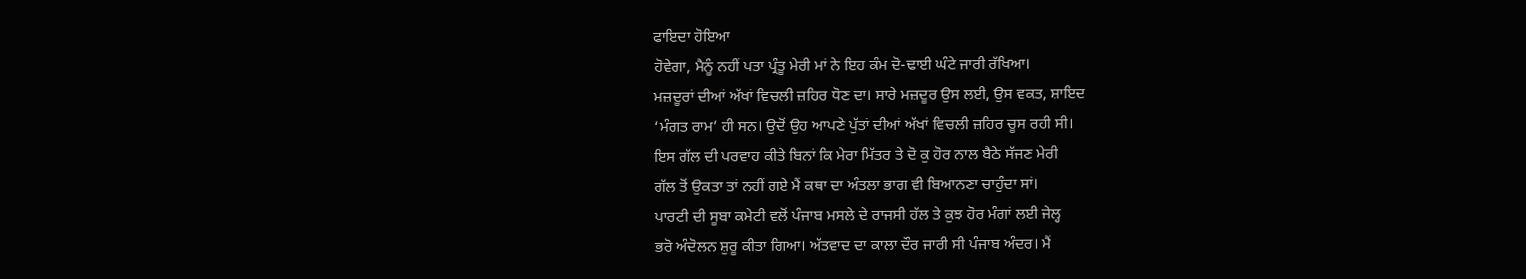ਫਾਇਦਾ ਹੋਇਆ
ਹੋਵੇਗਾ, ਮੈਨੂੰ ਨਹੀਂ ਪਤਾ ਪ੍ਰੰਤੂ ਮੇਰੀ ਮਾਂ ਨੇ ਇਹ ਕੰਮ ਦੋ-ਢਾਈ ਘੰਟੇ ਜਾਰੀ ਰੱਖਿਆ।
ਮਜ਼ਦੂਰਾਂ ਦੀਆਂ ਅੱਖਾਂ ਵਿਚਲੀ ਜ਼ਹਿਰ ਧੋਣ ਦਾ। ਸਾਰੇ ਮਜ਼ਦੂਰ ਉਸ ਲਈ, ਉਸ ਵਕਤ, ਸ਼ਾਇਦ
‘ਮੰਗਤ ਰਾਮ’ ਹੀ ਸਨ। ਉਦੋਂ ਉਹ ਆਪਣੇ ਪੁੱਤਾਂ ਦੀਆਂ ਅੱਖਾਂ ਵਿਚਲੀ ਜ਼ਹਿਰ ਚੂਸ ਰਹੀ ਸੀ।
ਇਸ ਗੱਲ ਦੀ ਪਰਵਾਹ ਕੀਤੇ ਬਿਨਾਂ ਕਿ ਮੇਰਾ ਮਿੱਤਰ ਤੇ ਦੋ ਕੁ ਹੋਰ ਨਾਲ ਬੈਠੇ ਸੱਜਣ ਮੇਰੀ
ਗੱਲ ਤੋਂ ਉਕਤਾ ਤਾਂ ਨਹੀਂ ਗਏ ਮੈਂ ਕਥਾ ਦਾ ਅੰਤਲਾ ਭਾਗ ਵੀ ਬਿਆਨਣਾ ਚਾਹੁੰਦਾ ਸਾਂ।
ਪਾਰਟੀ ਦੀ ਸੂਬਾ ਕਮੇਟੀ ਵਲੋਂ ਪੰਜਾਬ ਮਸਲੇ ਦੇ ਰਾਜਸੀ ਹੱਲ ਤੇ ਕੁਝ ਹੋਰ ਮੰਗਾਂ ਲਈ ਜੇਲ੍ਹ
ਭਰੋ ਅੰਦੋਲਨ ਸ਼ੁਰੂ ਕੀਤਾ ਗਿਆ। ਅੱਤਵਾਦ ਦਾ ਕਾਲਾ ਦੌਰ ਜਾਰੀ ਸੀ ਪੰਜਾਬ ਅੰਦਰ। ਮੈਂ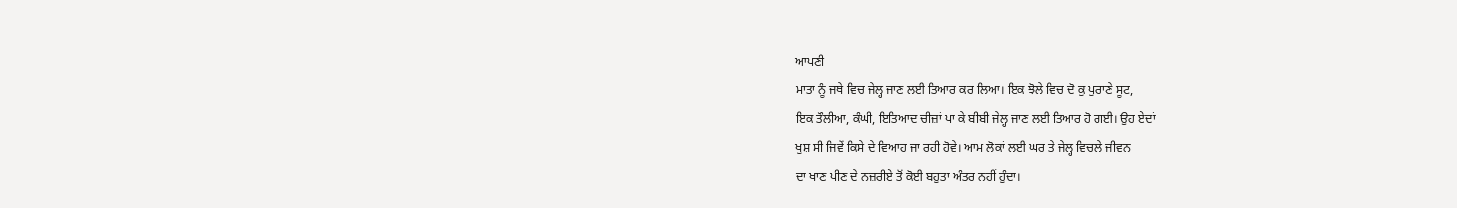ਆਪਣੀ
ਮਾਤਾ ਨੂੰ ਜਥੇ ਵਿਚ ਜੇਲ੍ਹ ਜਾਣ ਲਈ ਤਿਆਰ ਕਰ ਲਿਆ। ਇਕ ਝੋਲੇ ਵਿਚ ਦੋ ਕੁ ਪੁਰਾਣੇ ਸੂਟ,
ਇਕ ਤੌਲੀਆ, ਕੰਘੀ, ਇਤਿਆਦ ਚੀਜ਼ਾਂ ਪਾ ਕੇ ਬੀਬੀ ਜੇਲ੍ਹ ਜਾਣ ਲਈ ਤਿਆਰ ਹੋ ਗਈ। ਉਹ ਏਦਾਂ
ਖੁਸ਼ ਸੀ ਜਿਵੇਂ ਕਿਸੇ ਦੇ ਵਿਆਹ ਜਾ ਰਹੀ ਹੋਵੇ। ਆਮ ਲੋਕਾਂ ਲਈ ਘਰ ਤੇ ਜੇਲ੍ਹ ਵਿਚਲੇ ਜੀਵਨ
ਦਾ ਖਾਣ ਪੀਣ ਦੇ ਨਜ਼ਰੀਏ ਤੋਂ ਕੋਈ ਬਹੁਤਾ ਅੰਤਰ ਨਹੀਂ ਹੁੰਦਾ।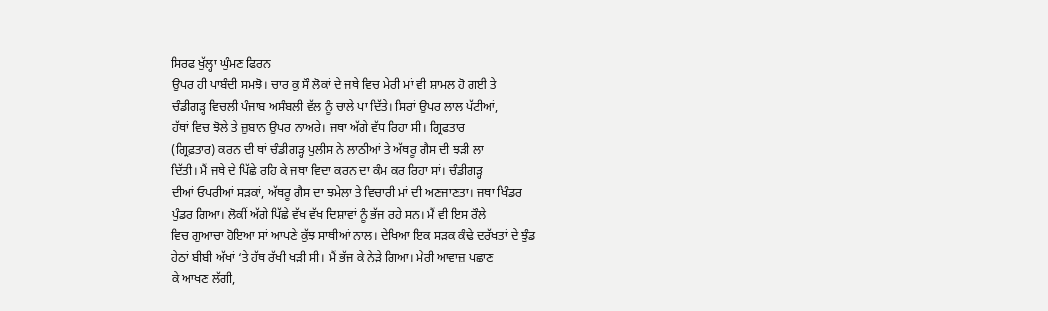ਸਿਰਫ ਖੁੱਲ੍ਹਾ ਘੁੰਮਣ ਫਿਰਨ
ਉਪਰ ਹੀ ਪਾਬੰਦੀ ਸਮਝੋ। ਚਾਰ ਕੁ ਸੌ ਲੋਕਾਂ ਦੇ ਜਥੇ ਵਿਚ ਮੇਰੀ ਮਾਂ ਵੀ ਸ਼ਾਮਲ ਹੋ ਗਈ ਤੇ
ਚੰਡੀਗੜ੍ਹ ਵਿਚਲੀ ਪੰਜਾਬ ਅਸੰਬਲੀ ਵੱਲ ਨੂੰ ਚਾਲੇ ਪਾ ਦਿੱਤੇ। ਸਿਰਾਂ ਉਪਰ ਲਾਲ ਪੱਟੀਆਂ,
ਹੱਥਾਂ ਵਿਚ ਝੋਲੇ ਤੇ ਜ਼ੁਬਾਨ ਉਪਰ ਨਾਅਰੇ। ਜਥਾ ਅੱਗੇ ਵੱਧ ਰਿਹਾ ਸੀ। ਗ੍ਰਿਫਤਾਰ
(ਗ੍ਰਿਫ਼ਤਾਰ) ਕਰਨ ਦੀ ਥਾਂ ਚੰਡੀਗੜ੍ਹ ਪੁਲੀਸ ਨੇ ਲਾਠੀਆਂ ਤੇ ਅੱਥਰੂ ਗੈਸ ਦੀ ਝੜੀ ਲਾ
ਦਿੱਤੀ। ਮੈਂ ਜਥੇ ਦੇ ਪਿੱਛੇ ਰਹਿ ਕੇ ਜਥਾ ਵਿਦਾ ਕਰਨ ਦਾ ਕੰਮ ਕਰ ਰਿਹਾ ਸਾਂ। ਚੰਡੀਗੜ੍ਹ
ਦੀਆਂ ਓਪਰੀਆਂ ਸੜਕਾਂ, ਅੱਥਰੂ ਗੈਸ ਦਾ ਝਮੇਲਾ ਤੇ ਵਿਚਾਰੀ ਮਾਂ ਦੀ ਅਣਜਾਣਤਾ। ਜਥਾ ਖਿੰਡਰ
ਪੁੰਡਰ ਗਿਆ। ਲੋਕੀਂ ਅੱਗੇ ਪਿੱਛੇ ਵੱਖ ਵੱਖ ਦਿਸ਼ਾਵਾਂ ਨੂੰ ਭੱਜ ਰਹੇ ਸਨ। ਮੈਂ ਵੀ ਇਸ ਰੌਲੇ
ਵਿਚ ਗੁਆਚਾ ਹੋਇਆ ਸਾਂ ਆਪਣੇ ਕੁੱਝ ਸਾਥੀਆਂ ਨਾਲ। ਦੇਖਿਆ ਇਕ ਸੜਕ ਕੰਢੇ ਦਰੱਖਤਾਂ ਦੇ ਝੁੰਡ
ਹੇਠਾਂ ਬੀਬੀ ਅੱਖਾਂ ‘ਤੇ ਹੱਥ ਰੱਖੀ ਖੜੀ ਸੀ। ਮੈਂ ਭੱਜ ਕੇ ਨੇੜੇ ਗਿਆ। ਮੇਰੀ ਆਵਾਜ਼ ਪਛਾਣ
ਕੇ ਆਖਣ ਲੱਗੀ,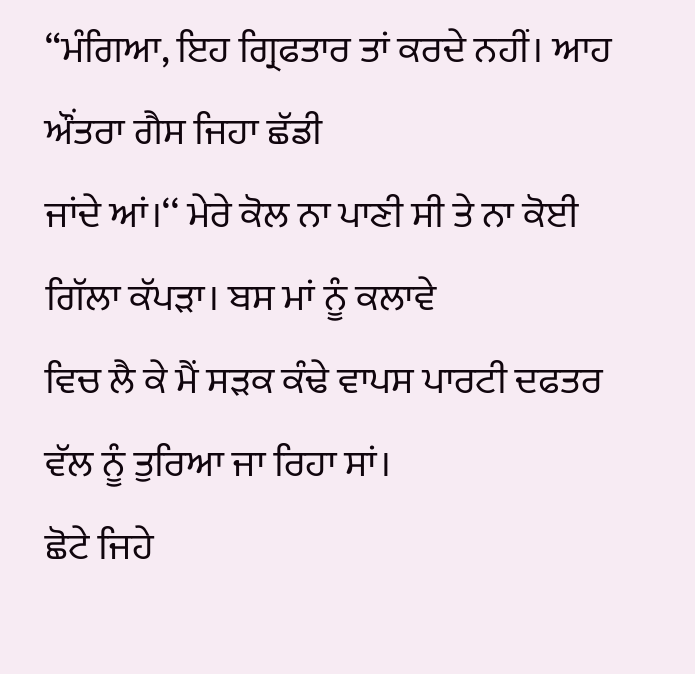“ਮੰਗਿਆ, ਇਹ ਗ੍ਰਿਫਤਾਰ ਤਾਂ ਕਰਦੇ ਨਹੀਂ। ਆਹ ਔਂਤਰਾ ਗੈਸ ਜਿਹਾ ਛੱਡੀ
ਜਾਂਦੇ ਆਂ।‘‘ ਮੇਰੇ ਕੋਲ ਨਾ ਪਾਣੀ ਸੀ ਤੇ ਨਾ ਕੋਈ ਗਿੱਲਾ ਕੱਪੜਾ। ਬਸ ਮਾਂ ਨੂੰ ਕਲਾਵੇ
ਵਿਚ ਲੈ ਕੇ ਮੈਂ ਸੜਕ ਕੰਢੇ ਵਾਪਸ ਪਾਰਟੀ ਦਫਤਰ ਵੱਲ ਨੂੰ ਤੁਰਿਆ ਜਾ ਰਿਹਾ ਸਾਂ।
ਛੋਟੇ ਜਿਹੇ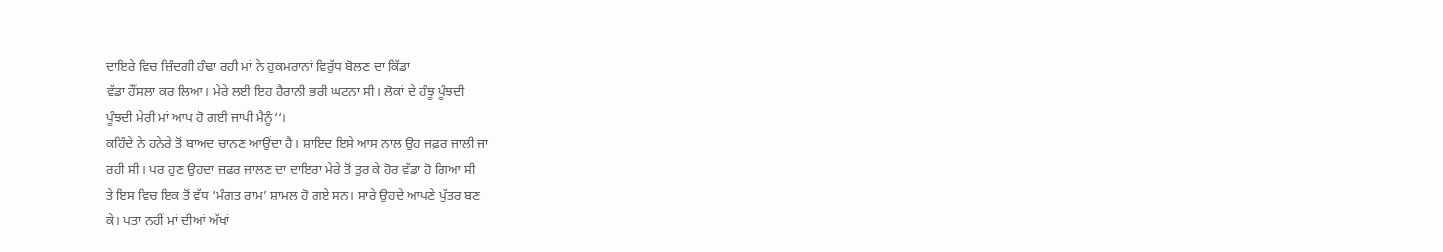ਦਾਇਰੇ ਵਿਚ ਜ਼ਿੰਦਗੀ ਹੰਢਾ ਰਹੀ ਮਾਂ ਨੇ ਹੁਕਮਰਾਨਾਂ ਵਿਰੁੱਧ ਬੋਲਣ ਦਾ ਕਿੱਡਾ
ਵੱਡਾ ਹੌਂਸਲਾ ਕਰ ਲਿਆ। ਮੇਰੇ ਲਈ ਇਹ ਹੈਰਾਨੀ ਭਰੀ ਘਟਨਾ ਸੀ। ਲੋਕਾਂ ਦੇ ਹੰਝੂ ਪੂੰਝਦੀ
ਪੂੰਝਦੀ ਮੇਰੀ ਮਾਂ ਆਪ ਹੋ ਗਈ ਜਾਪੀ ਮੈਨੂੰ‘‘।
ਕਹਿੰਦੇ ਨੇ ਹਨੇਰੇ ਤੋਂ ਬਾਅਦ ਚਾਨਣ ਆਉਂਦਾ ਹੈ। ਸ਼ਾਇਦ ਇਸੇ ਆਸ ਨਾਲ ਉਹ ਜਫ਼ਰ ਜਾਲੀ ਜਾ
ਰਹੀ ਸੀ। ਪਰ ਹੁਣ ਉਹਦਾ ਜ਼ਫਰ ਜਾਲਣ ਦਾ ਦਾਇਰਾ ਮੇਰੇ ਤੋਂ ਤੁਰ ਕੇ ਹੋਰ ਵੱਡਾ ਹੋ ਗਿਆ ਸੀ
ਤੇ ਇਸ ਵਿਚ ਇਕ ਤੋਂ ਵੱਧ ‘ਮੰਗਤ ਰਾਮ’ ਸ਼ਾਮਲ ਹੋ ਗਏ ਸਨ। ਸਾਰੇ ਉਹਦੇ ਆਪਣੇ ਪੁੱਤਰ ਬਣ
ਕੇ। ਪਤਾ ਨਹੀਂ ਮਾਂ ਦੀਆਂ ਅੱਖਾਂ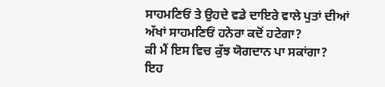ਸਾਹਮਣਿਓਂ ਤੇ ਉਹਦੇ ਵਡੇ ਦਾਇਰੇ ਵਾਲੇ ਪੁਤਾਂ ਦੀਆਂ
ਅੱਖਾਂ ਸਾਹਮਣਿਓਂ ਹਨੇਰਾ ਕਦੋਂ ਹਟੇਗਾ?
ਕੀ ਮੈਂ ਇਸ ਵਿਚ ਕੁੱਝ ਯੋਗਦਾਨ ਪਾ ਸਕਾਂਗਾ?
ਇਹ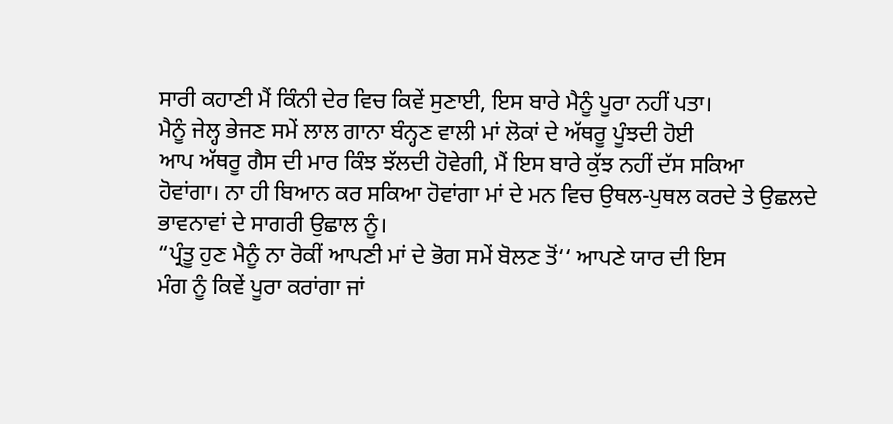ਸਾਰੀ ਕਹਾਣੀ ਮੈਂ ਕਿੰਨੀ ਦੇਰ ਵਿਚ ਕਿਵੇਂ ਸੁਣਾਈ, ਇਸ ਬਾਰੇ ਮੈਨੂੰ ਪੂਰਾ ਨਹੀਂ ਪਤਾ।
ਮੈਨੂੰ ਜੇਲ੍ਹ ਭੇਜਣ ਸਮੇਂ ਲਾਲ ਗਾਨਾ ਬੰਨ੍ਹਣ ਵਾਲੀ ਮਾਂ ਲੋਕਾਂ ਦੇ ਅੱਥਰੂ ਪੂੰਝਦੀ ਹੋਈ
ਆਪ ਅੱਥਰੂ ਗੈਸ ਦੀ ਮਾਰ ਕਿੰਝ ਝੱਲਦੀ ਹੋਵੇਗੀ, ਮੈਂ ਇਸ ਬਾਰੇ ਕੁੱਝ ਨਹੀਂ ਦੱਸ ਸਕਿਆ
ਹੋਵਾਂਗਾ। ਨਾ ਹੀ ਬਿਆਨ ਕਰ ਸਕਿਆ ਹੋਵਾਂਗਾ ਮਾਂ ਦੇ ਮਨ ਵਿਚ ਉਥਲ-ਪੁਥਲ ਕਰਦੇ ਤੇ ਉਛਲਦੇ
ਭਾਵਨਾਵਾਂ ਦੇ ਸਾਗਰੀ ਉਛਾਲ ਨੂੰ।
“ਪ੍ਰੰਤੂ ਹੁਣ ਮੈਨੂੰ ਨਾ ਰੋਕੀਂ ਆਪਣੀ ਮਾਂ ਦੇ ਭੋਗ ਸਮੇਂ ਬੋਲਣ ਤੋਂ‘‘ ਆਪਣੇ ਯਾਰ ਦੀ ਇਸ
ਮੰਗ ਨੂੰ ਕਿਵੇਂ ਪੂਰਾ ਕਰਾਂਗਾ ਜਾਂ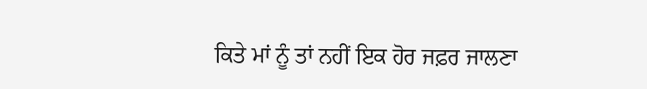ਕਿਤੇ ਮਾਂ ਨੂੰ ਤਾਂ ਨਹੀਂ ਇਕ ਹੋਰ ਜਫ਼ਰ ਜਾਲਣਾ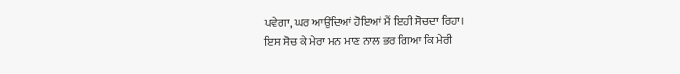ਪਵੇਗਾ, ਘਰ ਆਉਂਦਿਆਂ ਹੋਇਆਂ ਮੈਂ ਇਹੀ ਸੋਚਦਾ ਰਿਹਾ।
ਇਸ ਸੋਚ ਕੇ ਮੇਰਾ ਮਨ ਮਾਣ ਨਾਲ ਭਰ ਗਿਆ ਕਿ ਮੇਰੀ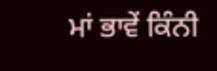ਮਾਂ ਭਾਵੇਂ ਕਿੰਨੀ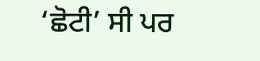‘ਛੋਟੀ’ ਸੀ ਪਰ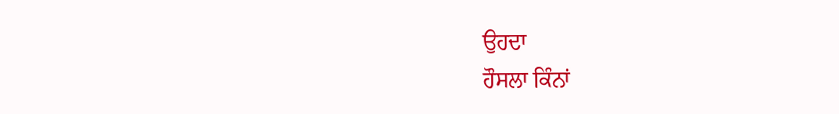ਉਹਦਾ
ਹੌਸਲਾ ਕਿੰਨਾਂ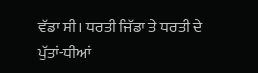ਵੱਡਾ ਸੀ। ਧਰਤੀ ਜਿੱਡਾ ਤੇ ਧਰਤੀ ਦੇ ਪੁੱਤਾਂ-ਧੀਆਂ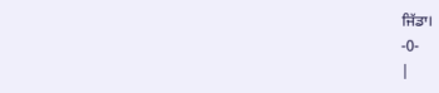ਜਿੱਡਾ।
-0-
|